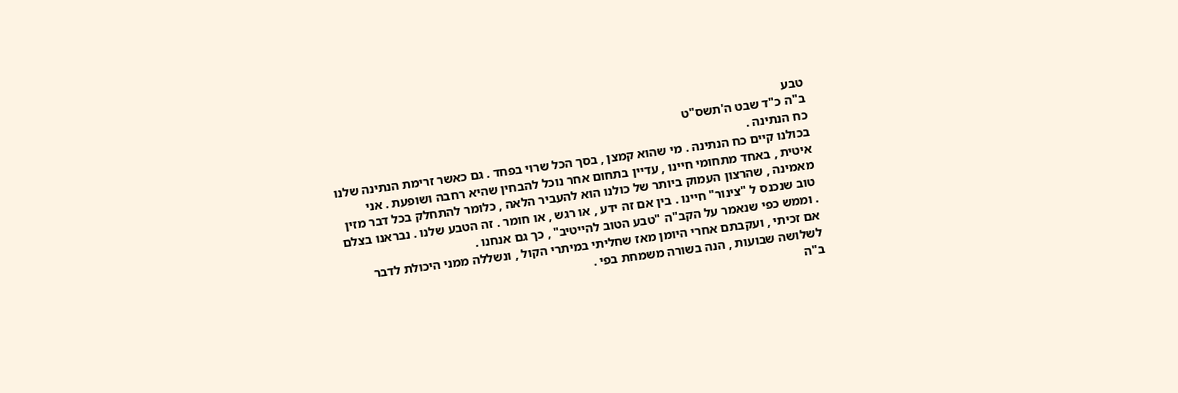טבע
ב"ה כ"ד שבט ה'תשס"ט
כח הנתינה .
בכולנו קיים כח הנתינה . מי שהוא קמצן , בסך הכל שרוי בפחד . גם כאשר זרימת הנתינה שלנו איטית , באחד מתחומי חיינו , עדיין בתחום אחר נוכל להבחין שהיא רחבה ושופעת . אני מאמינה , שהרצון העמוק ביותר של כולנו הוא להעביר הלאה , כלומר להתחלק בכל דבר מזין טוב שנכנס ל "צינור" חיינו . בין אם זה ידע , או רגש , או חומר . זה הטבע שלנו . נבראנו בצלם . וממש כפי שנאמר על הקב"ה "טבע הטוב להייטיב" , כך גם אנחנו .
אם זכיתי , ועקבתם אחרי היומן מאז שחליתי במיתרי הקול , ונשללה ממני היכולת לדבר לשלושה שבועות , הנה בשורה משמחת בפי .
ב"ה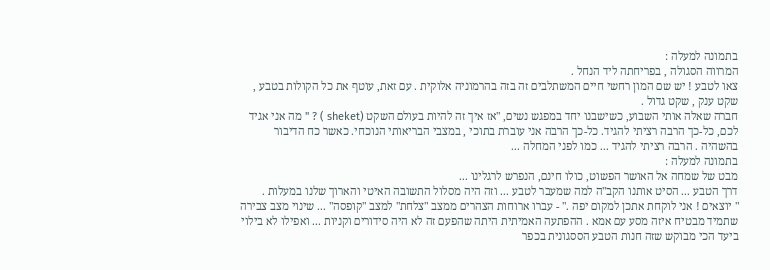בתמונה למעלה :
המרווה הסגולה , בפריחתה ליד הנחל .
צאו לטבע ! יש שם המון רחשי חיים המשתלבים זה בזה בהרמוניה אלוקית . עם זאת, עוטף את כל הקולות בטבע , שקט ענק , שקט גדול .
חברה שאלה אותי השבוע, כשישבנו יחד במפגש נשים, "אז איך זה להיות בעולם השקט (sheket ) ? " מה אני אגיד לכם, כל-כך הרבה רציתי להגיד. כל-כך הרבה אני עוברת בתוכי , במצבי הבריאותי הנוכחי. כאשר כח הדיבור בהשהיה . הרבה רציתי להגיד ... כמו לפני המחלה ...
בתמונה למעלה :
מבט של שמחה אל האושר הפשוט, כולו חינם, הנפרש לרגלינו ...
דרך הטבע ... הסיט אותנו הקב"ה למה שמעבר לטבע ... וזה היה מסלול התשובה האיטי והארוך שלנו במעלות .
" יוצאים ! אני לוקחת אתכן למקום יפה ." - עברו ארוחות הצהרים ממצב "צלחת" למצב "קופסה" ... שינוי מצב צבירה שתמיד מבטיח איזה מסע עם אמא . ההפתעה האמיתית היתה שהפעם זה לא היה סידורים וקניות ... ואפילו לא בילוי ביעד הכי מבוקש שזה חנות הטבע הססגונית בכפר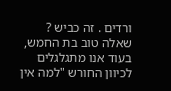ורדים . זה כביש ? שאלה טוב בת החמש, בעוד אנו מתגלגלים לכיוון החורש "למה אין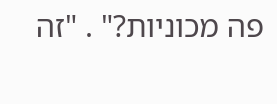פה מכוניות?" . "זה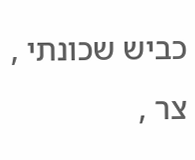כביש שכונתי , צר ,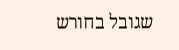שגובל בחורש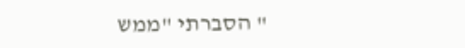" הסברתי "ממש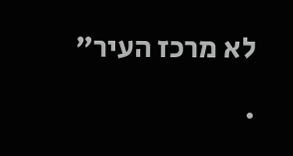לא מרכז העיר" .